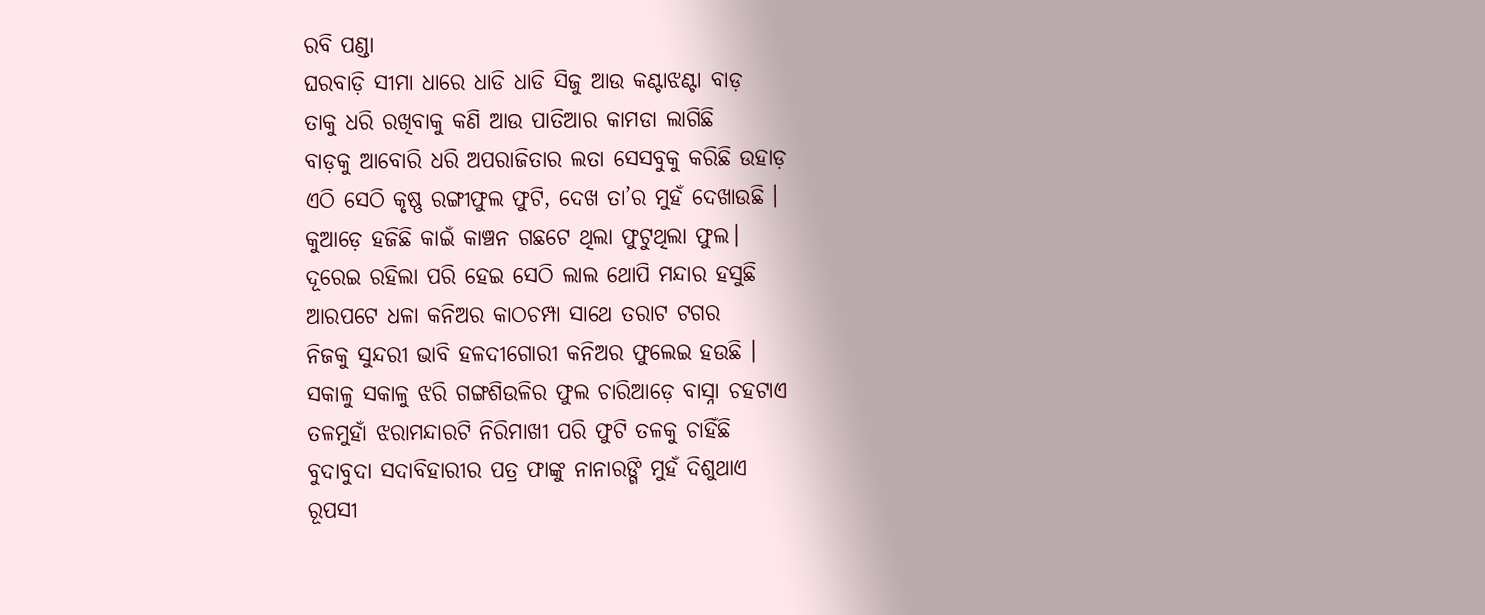ରବି ପଣ୍ଡା
ଘରବାଡ଼ି ସୀମା ଧାରେ ଧାଡି ଧାଡି ସିଜୁ ଆଉ କଣ୍ଟାଝଣ୍ଟା ବାଡ଼
ତାକୁ ଧରି ରଖିବାକୁ କଣି ଆଉ ପାତିଆର କାମଡା ଲାଗିଛି
ବାଡ଼କୁ ଆବୋରି ଧରି ଅପରାଜିତାର ଲତା ସେସବୁକୁ କରିଛି ଉହାଡ଼
ଏଠି ସେଠି କୃଷ୍ଣ ରଙ୍ଗୀଫୁଲ ଫୁଟି, ଦେଖ ତା’ର ମୁହଁ ଦେଖାଉଛି ।
କୁଆଡ଼େ ହଜିଛି କାଇଁ କାଞ୍ଚନ ଗଛଟେ ଥିଲା ଫୁଟୁଥିଲା ଫୁଲ।
ଦୂରେଇ ରହିଲା ପରି ହେଇ ସେଠି ଲାଲ ଥୋପି ମନ୍ଦାର ହସୁଛି
ଆରପଟେ ଧଳା କନିଅର କାଠଚମ୍ପା ସାଥେ ତରାଟ ଟଗର
ନିଜକୁ ସୁନ୍ଦରୀ ଭାବି ହଳଦୀଗୋରୀ କନିଅର ଫୁଲେଇ ହଉଛି ।
ସକାଳୁ ସକାଳୁ ଝରି ଗଙ୍ଗଶିଉଳିର ଫୁଲ ଚାରିଆଡ଼େ ବାସ୍ନା ଚହଟାଏ
ତଳମୁହାଁ ଝରାମନ୍ଦାରଟି ନିରିମାଖୀ ପରି ଫୁଟି ତଳକୁ ଚାହିଁଛି
ବୁଦାବୁଦା ସଦାବିହାରୀର ପତ୍ର ଫାଙ୍କୁ ନାନାରଙ୍ଗି ମୁହଁ ଦିଶୁଥାଏ
ରୂପସୀ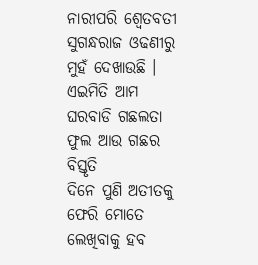ନାରୀପରି ଶ୍ୱେତବତୀ ସୁଗନ୍ଧରାଜ ଓଢଣୀରୁ ମୁହଁ ଦେଖାଉଛି ।
ଏଇମିତି ଆମ ଘରବାଡି ଗଛଲତା ଫୁଲ ଆଉ ଗଛର ବିସ୍ତୃତି
ଦିନେ ପୁଣି ଅତୀତକୁ ଫେରି ମୋତେ ଲେଖିବାକୁ ହବ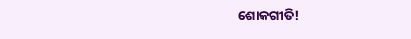ଶୋକଗୀତି!